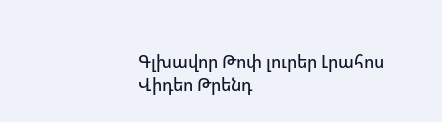Գլխավոր Թոփ լուրեր Լրահոս Վիդեո Թրենդ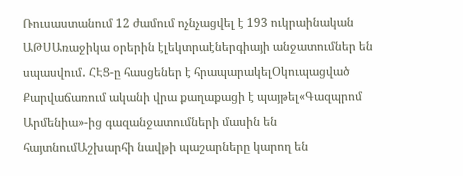Ռուսաստանում 12 ժամում ոչնչացվել է 193 ուկրաինական ԱԹՍԱռաջիկա օրերին էլեկտրաէներգիայի անջատումներ են սպասվում․ ՀԷՑ-ը հասցեներ է հրապարակելՕկուպացված Քարվաճառում ականի վրա քաղաքացի է պայթել«Գազպրոմ Արմենիա»-ից գազանջատումների մասին են հայտնումԱշխարհի նավթի պաշարները կարող են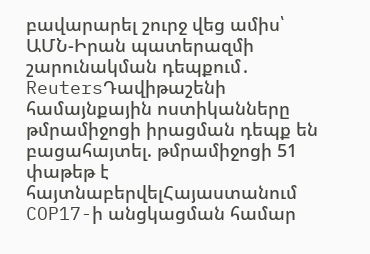բավարարել շուրջ վեց ամիս՝ ԱՄՆ-Իրան պատերազմի շարունակման դեպքում․ ReutersԴավիթաշենի համայնքային ոստիկանները թմրամիջոցի իրացման դեպք են բացահայտել. թմրամիջոցի 51 փաթեթ է հայտնաբերվելՀայաստանում COP17-ի անցկացման համար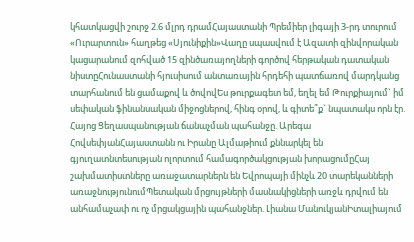կհատկացվի շուրջ 2.6 մլրդ դրամՀայաստանի Պրեմիեր լիգայի 3-րդ տուրում «Ուրարտուն» հաղթեց «Սյունիքին»Վաղը սպասվում է Ազատի զինվորական կացարանում զոհված 15 զինծառայողների գործով հերթական դատական նիստըՀունաստանի հյուսիսում անտառային հրդեհի պատճառով մարդկանց տարհանում են ցամաքով և ծովովԵս թուրքագետ եմ, եղել եմ Թուրքիայում` իմ սեփական ֆինանսական միջոցներով, հինգ օրով, և գիտե՞ք` նպատակս որն էր. Հայոց Ցեղասպանության ճանաչման պահանջը. Արեգա ՀովսեփյանՀայաստանն ու Իրանը Ալմաթիում քննարկել են գյուղատնտեսության ոլորտում համագործակցության խորացումըՀայ շախմատիստները առաջատարներն են Եվրոպայի մինչև 20 տարեկանների առաջնությունումՊետական մրցույթների մասնակիցների առջև դրվում են անհամաչափ ու ոչ մրցակցային պահանջներ. Լիանա ՄանուկյանԻտալիայում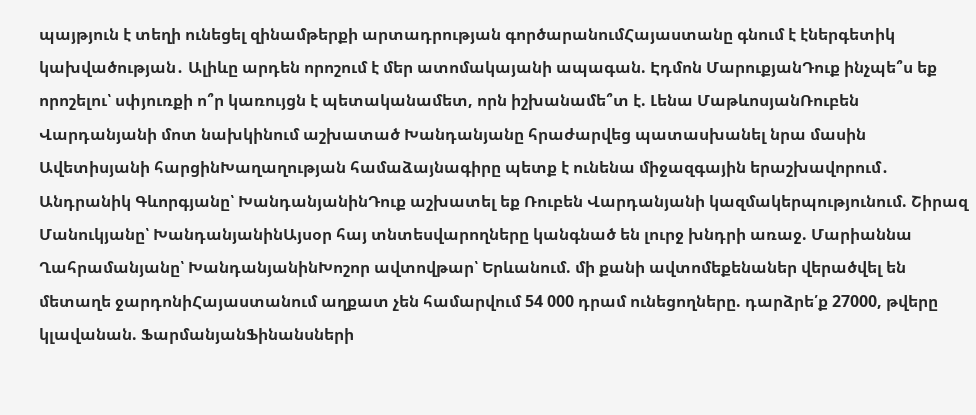պայթյուն է տեղի ունեցել զինամթերքի արտադրության գործարանումՀայաստանը գնում է էներգետիկ կախվածության․ Ալիևը արդեն որոշում է մեր ատոմակայանի ապագան. Էդմոն ՄարուքյանԴուք ինչպե՞ս եք որոշելու՝ սփյուռքի ո՞ր կառույցն է պետականամետ, որն իշխանամե՞տ է. Լենա ՄաթևոսյանՌուբեն Վարդանյանի մոտ նախկինում աշխատած Խանդանյանը հրաժարվեց պատասխանել նրա մասին Ավետիսյանի հարցինԽաղաղության համաձայնագիրը պետք է ունենա միջազգային երաշխավորում․ Անդրանիկ Գևորգյանը՝ ԽանդանյանինԴուք աշխատել եք Ռուբեն Վարդանյանի կազմակերպությունում. Շիրազ Մանուկյանը՝ ԽանդանյանինԱյսօր հայ տնտեսվարողները կանգնած են լուրջ խնդրի առաջ. Մարիաննա Ղահրամանյանը՝ ԽանդանյանինԽոշոր ավտովթար՝ Երևանում. մի քանի ավտոմեքենաներ վերածվել են մետաղե ջարդոնիՀայաստանում աղքատ չեն համարվում 54 000 դրամ ունեցողները. դարձրե՛ք 27000, թվերը կլավանան. ՖարմանյանՖինանսների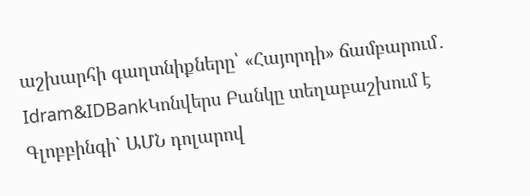աշխարհի գաղտնիքները՝ «Հայորդի» ճամբարում․ Idram&IDBankԿոնվերս Բանկը տեղաբաշխում է Գլոբբինգի` ԱՄՆ դոլարով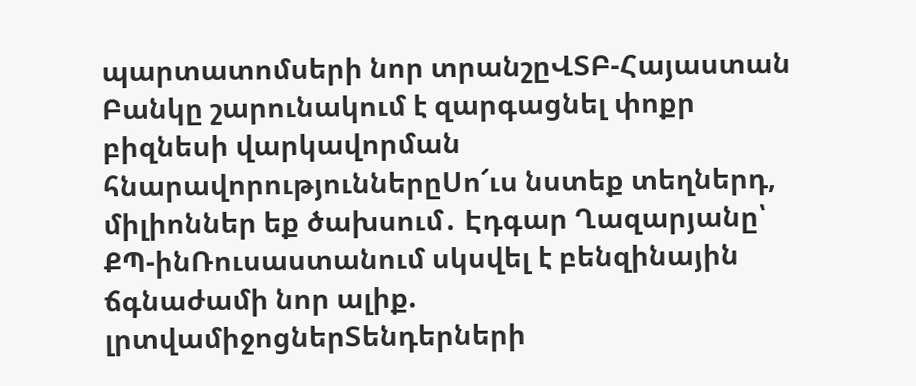պարտատոմսերի նոր տրանշըՎՏԲ-Հայաստան Բանկը շարունակում է զարգացնել փոքր բիզնեսի վարկավորման հնարավորություններըՍո՜ւս նստեք տեղներդ, միլիոններ եք ծախսում․ Էդգար Ղազարյանը՝ ՔՊ-ինՌուսաստանում սկսվել է բենզինային ճգնաժամի նոր ալիք. լրտվամիջոցներՏենդերների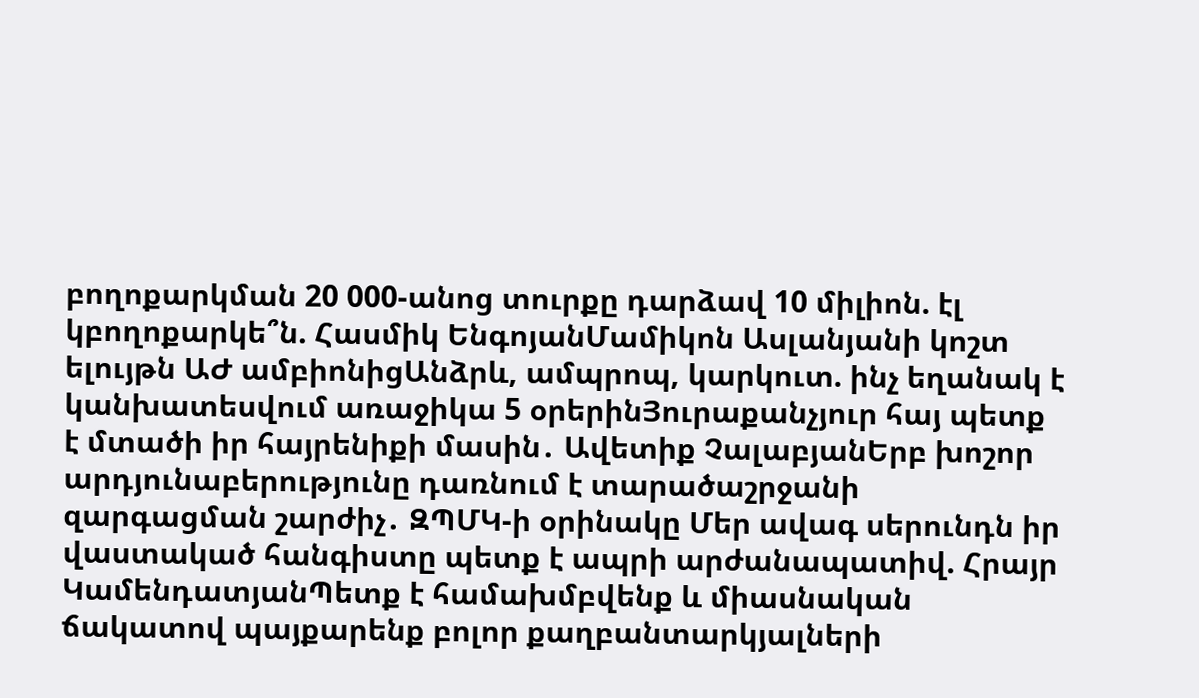բողոքարկման 20 000-անոց տուրքը դարձավ 10 միլիոն. էլ կբողոքարկե՞ն. Հասմիկ ԵնգոյանՄամիկոն Ասլանյանի կոշտ ելույթն ԱԺ ամբիոնիցԱնձրև, ամպրոպ, կարկուտ. ինչ եղանակ է կանխատեսվում առաջիկա 5 օրերինՅուրաքանչյուր հայ պետք է մտածի իր հայրենիքի մասին․ Ավետիք ՉալաբյանԵրբ խոշոր արդյունաբերությունը դառնում է տարածաշրջանի զարգացման շարժիչ․ ԶՊՄԿ-ի օրինակը Մեր ավագ սերունդն իր վաստակած հանգիստը պետք է ապրի արժանապատիվ. Հրայր ԿամենդատյանՊետք է համախմբվենք և միասնական ճակատով պայքարենք բոլոր քաղբանտարկյալների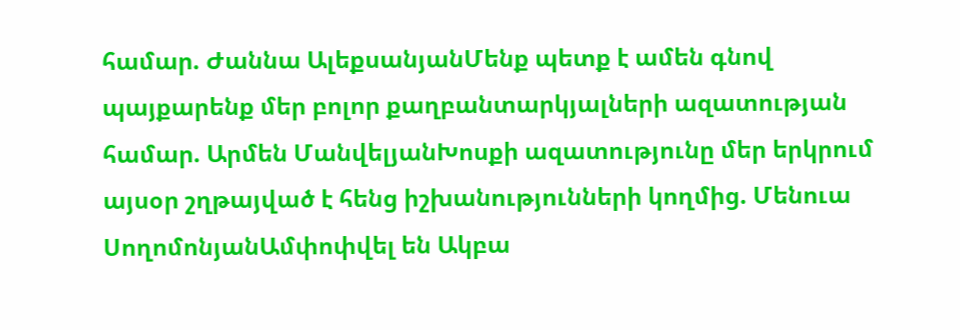համար. Ժաննա ԱլեքսանյանՄենք պետք է ամեն գնով պայքարենք մեր բոլոր քաղբանտարկյալների ազատության համար. Արմեն ՄանվելյանԽոսքի ազատությունը մեր երկրում այսօր շղթայված է հենց իշխանությունների կողմից. Մենուա ՍողոմոնյանԱմփոփվել են Ակբա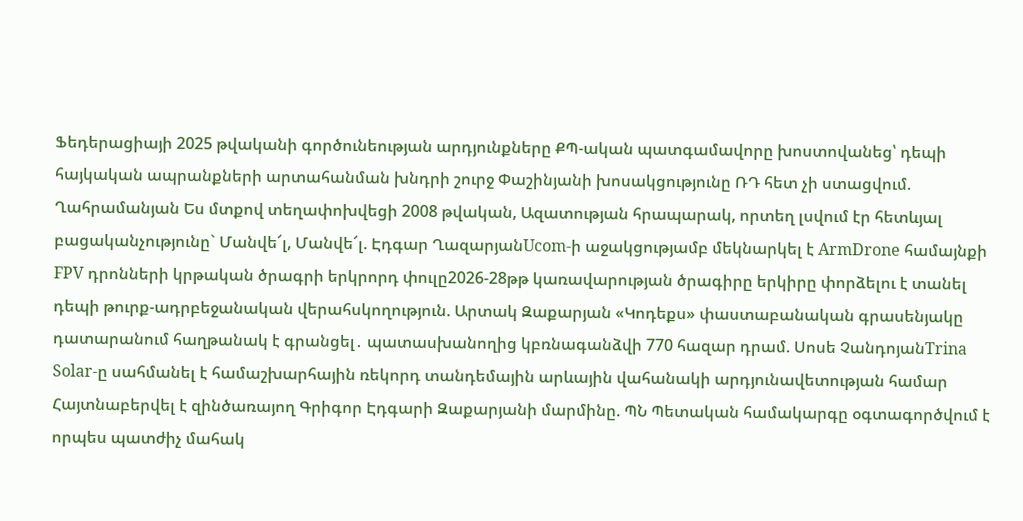Ֆեդերացիայի 2025 թվականի գործունեության արդյունքները ՔՊ-ական պատգամավորը խոստովանեց՝ դեպի հայկական ապրանքների արտահանման խնդրի շուրջ Փաշինյանի խոսակցությունը ՌԴ հետ չի ստացվում. Ղահրամանյան Ես մտքով տեղափոխվեցի 2008 թվական, Ազատության հրապարակ, որտեղ լսվում էր հետևյալ բացականչությունը` Մանվե՜լ, Մանվե՜լ. Էդգար ՂազարյանUcom-ի աջակցությամբ մեկնարկել է ArmDrone համայնքի FPV դրոնների կրթական ծրագրի երկրորդ փուլը2026-28թթ կառավարության ծրագիրը երկիրը փորձելու է տանել դեպի թուրք-ադրբեջանական վերահսկողություն. Արտակ Զաքարյան «Կոդեքս» փաստաբանական գրասենյակը դատարանում հաղթանակ է գրանցել․ պատասխանողից կբռնագանձվի 770 հազար դրամ. Սոսե ՉանդոյանTrina Solar-ը սահմանել է համաշխարհային ռեկորդ տանդեմային արևային վահանակի արդյունավետության համար Հայտնաբերվել է զինծառայող Գրիգոր Էդգարի Զաքարյանի մարմինը. ՊՆ Պետական համակարգը օգտագործվում է որպես պատժիչ մահակ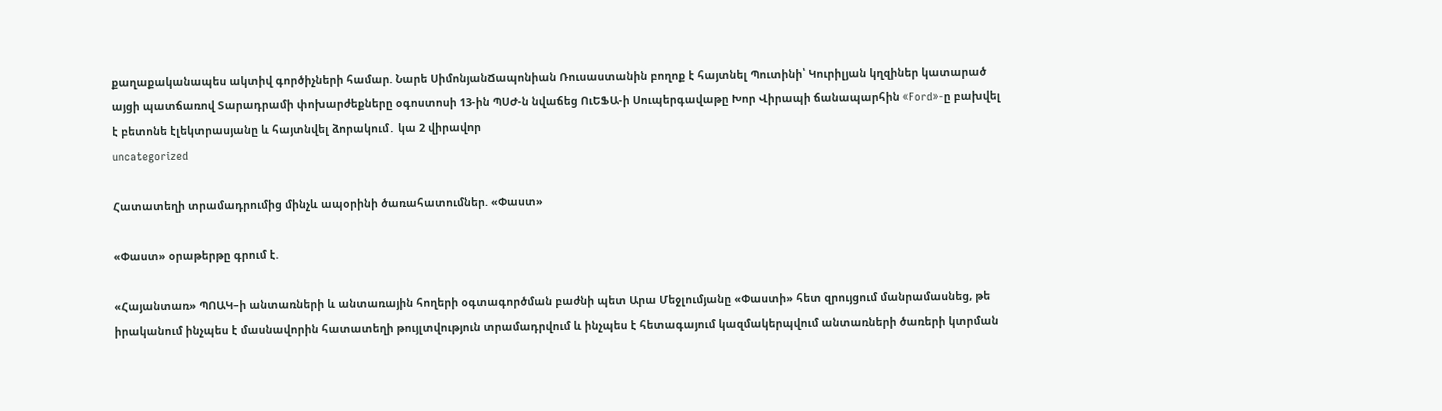քաղաքականապես ակտիվ գործիչների համար. Նարե ՍիմոնյանՃապոնիան Ռուսաստանին բողոք է հայտնել Պուտինի՝ Կուրիլյան կղզիներ կատարած այցի պատճառով Տարադրամի փոխարժեքները օգոստոսի 13-ին ՊՍԺ-ն նվաճեց ՈւԵՖԱ-ի Սուպերգավաթը Խոր Վիրապի ճանապարհին «Ford»-ը բախվել է բետոնե էլեկտրասյանը և հայտնվել ձորակում․ կա 2 վիրավnր
uncategorized

Հատատեղի տրամադրումից մինչև ապօրինի ծառահատումներ. «Փաստ»

«Փաստ» օրաթերթը գրում է.

«Հայանտառ» ՊՈԱԿ–ի անտառների և անտառային հողերի օգտագործման բաժնի պետ Արա Մեջլումյանը «Փաստի» հետ զրույցում մանրամասնեց, թե իրականում ինչպես է մասնավորին հատատեղի թույլտվություն տրամադրվում և ինչպես է հետագայում կազմակերպվում անտառների ծառերի կտրման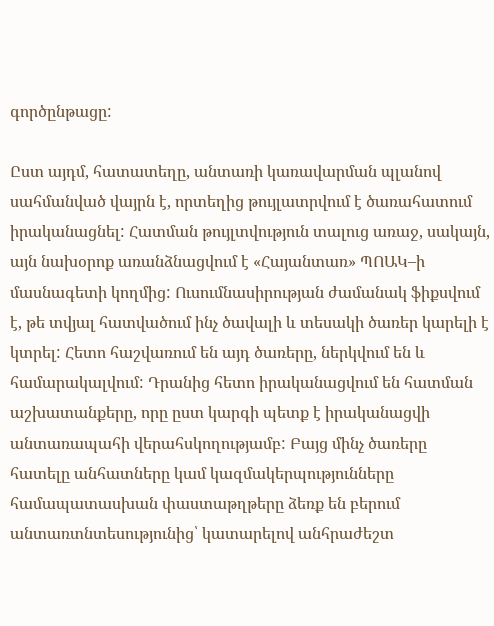գործընթացը:

Ըստ այդմ, հատատեղը, անտառի կառավարման պլանով սահմանված վայրն է, որտեղից թույլատրվում է ծառահատում իրականացնել: Հատման թույլտվություն տալուց առաջ, սակայն, այն նախօրոք առանձնացվում է «Հայանտառ» ՊՈԱԿ–ի մասնագետի կողմից: Ուսումնասիրության ժամանակ ֆիքսվում է, թե տվյալ հատվածում ինչ ծավալի և տեսակի ծառեր կարելի է կտրել: Հետո հաշվառում են այդ ծառերը, ներկվում են և համարակալվում: Դրանից հետո իրականացվում են հատման աշխատանքերը, որը ըստ կարգի պետք է իրականացվի անտառապահի վերահսկողությամբ: Բայց մինչ ծառերը հատելը անհատները կամ կազմակերպությունները համապատասխան փաստաթղթերը ձեռք են բերում անտառտնտեսությունից՝ կատարելով անհրաժեշտ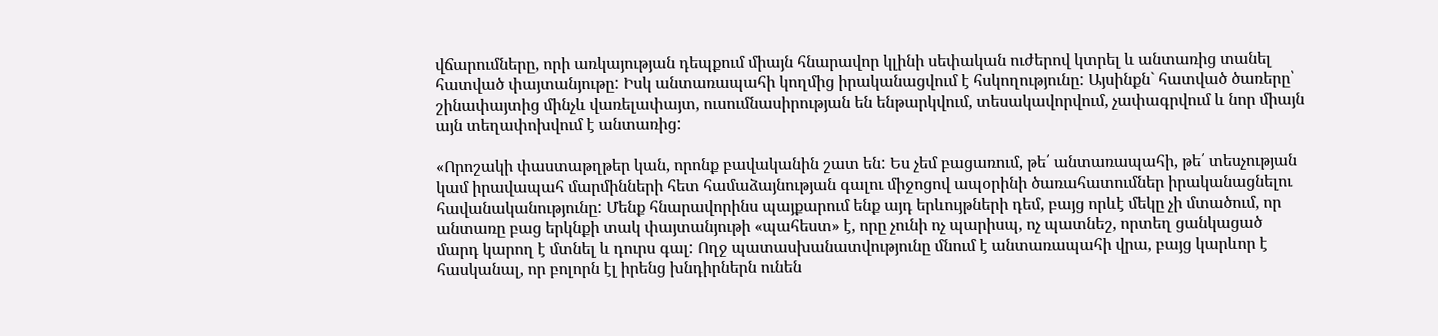վճարումները, որի առկայության դեպքում միայն հնարավոր կլինի սեփական ուժերով կտրել և անտառից տանել հատված փայտանյութը: Իսկ անտառապահի կողմից իրականացվում է հսկողությունը: Այսինքն` հատված ծառերը՝ շինափայտից մինչև վառելափայտ, ուսումնասիրության են ենթարկվում, տեսակավորվում, չափագրվում և նոր միայն այն տեղափոխվում է անտառից:

«Որոշակի փաստաթղթեր կան, որոնք բավականին շատ են: Ես չեմ բացառում, թե՛ անտառապահի, թե՛ տեսչության կամ իրավապահ մարմինների հետ համաձայնության գալու միջոցով ապօրինի ծառահատումներ իրականացնելու հավանականությունը: Մենք հնարավորինս պայքարում ենք այդ երևույթների դեմ, բայց որևէ մեկը չի մտածում, որ անտառը բաց երկնքի տակ փայտանյութի «պահեստ» է, որը չունի ոչ պարիսպ, ոչ պատնեշ, որտեղ ցանկացած մարդ կարող է մտնել և դուրս գալ: Ողջ պատասխանատվությունը մնում է անտառապահի վրա, բայց կարևոր է հասկանալ, որ բոլորն էլ իրենց խնդիրներն ունեն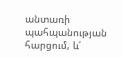անտառի պահպանության հարցում, և՛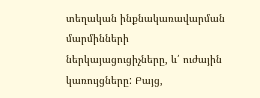տեղական ինքնակառավարման մարմինների ներկայացուցիչները, և՛ ուժային կառույցները: Բայց,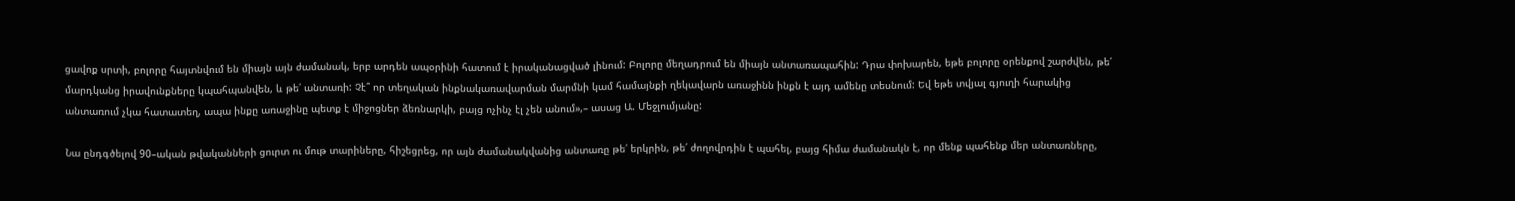ցավոք սրտի, բոլորը հայտնվում են միայն այն ժամանակ, երբ արդեն ապօրինի հատում է իրականացված լինում: Բոլորը մեղադրում են միայն անտառապահին: Դրա փոխարեն, եթե բոլորը օրենքով շարժվեն, թե՛ մարդկանց իրավունքները կպահպանվեն, և թե՛ անտառի: Չէ՞ որ տեղական ինքնակառավարման մարմնի կամ համայնքի ղեկավարն առաջինն ինքն է այդ ամենը տեսնում: Եվ եթե տվյալ գյուղի հարակից անտառում չկա հատատեղ, ապա ինքը առաջինը պետք է միջոցներ ձեռնարկի, բայց ոչինչ էլ չեն անում»,– ասաց Ա. Մեջլումյանը:

Նա ընդգծելով 90–ական թվականների ցուրտ ու մութ տարիները, հիշեցրեց, որ այն ժամանակվանից անտառը թե՛ երկրին, թե՛ ժողովրդին է պահել, բայց հիմա ժամանակն է, որ մենք պահենք մեր անտառները,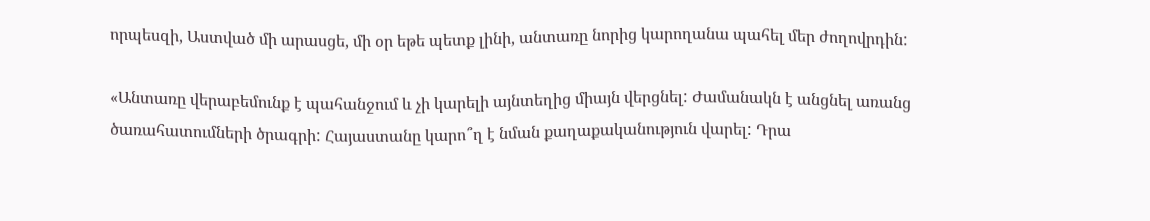որպեսզի, Աստված մի արասցե, մի օր եթե պետք լինի, անտառը նորից կարողանա պահել մեր ժողովրդին:

«Անտառը վերաբեմունք է պահանջում և չի կարելի այնտեղից միայն վերցնել: Ժամանակն է անցնել առանց ծառահատումների ծրագրի: Հայաստանը կարո՞ղ է նման քաղաքականություն վարել: Դրա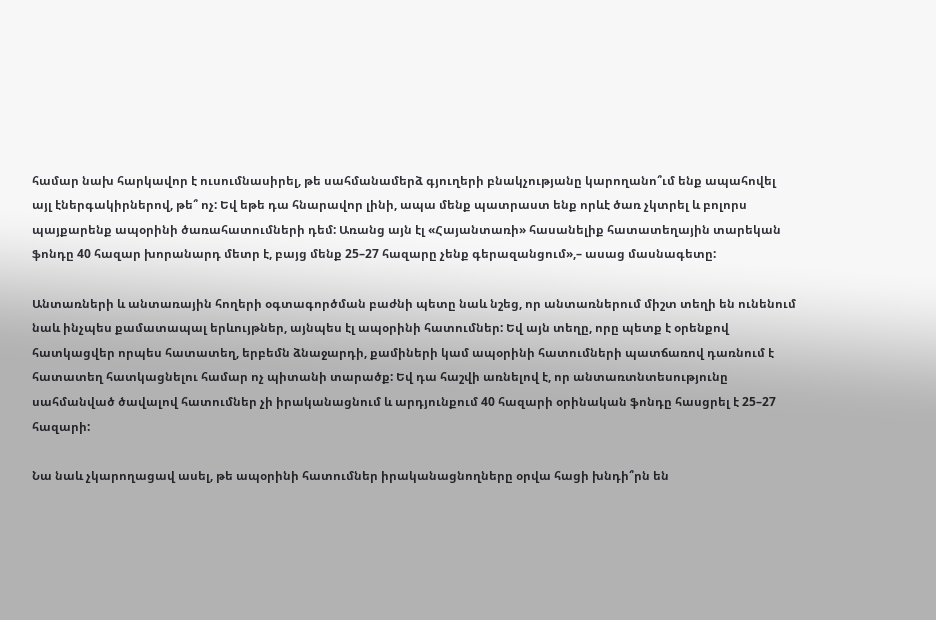համար նախ հարկավոր է ուսումնասիրել, թե սահմանամերձ գյուղերի բնակչությանը կարողանո՞ւմ ենք ապահովել այլ էներգակիրներով, թե՞ ոչ: Եվ եթե դա հնարավոր լինի, ապա մենք պատրաստ ենք որևէ ծառ չկտրել և բոլորս պայքարենք ապօրինի ծառահատումների դեմ: Առանց այն էլ «Հայանտառի» հասանելիք հատատեղային տարեկան ֆոնդը 40 հազար խորանարդ մետր է, բայց մենք 25–27 հազարը չենք գերազանցում»,– ասաց մասնագետը:

Անտառների և անտառային հողերի օգտագործման բաժնի պետը նաև նշեց, որ անտառներում միշտ տեղի են ունենում նաև ինչպես քամատապալ երևույթներ, այնպես էլ ապօրինի հատումներ: Եվ այն տեղը, որը պետք է օրենքով հատկացվեր որպես հատատեղ, երբեմն ձնաջարդի, քամիների կամ ապօրինի հատումների պատճառով դառնում է հատատեղ հատկացնելու համար ոչ պիտանի տարածք: Եվ դա հաշվի առնելով է, որ անտառտնտեսությունը սահմանված ծավալով հատումներ չի իրականացնում և արդյունքում 40 հազարի օրինական ֆոնդը հասցրել է 25–27 հազարի:

Նա նաև չկարողացավ ասել, թե ապօրինի հատումներ իրականացնողները օրվա հացի խնդի՞րն են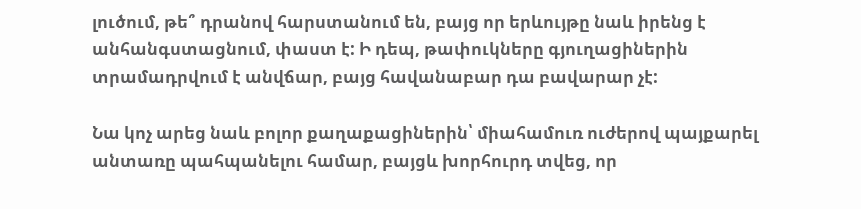լուծում, թե՞ դրանով հարստանում են, բայց որ երևույթը նաև իրենց է անհանգստացնում, փաստ է: Ի դեպ, թափուկները գյուղացիներին տրամադրվում է անվճար, բայց հավանաբար դա բավարար չէ:

Նա կոչ արեց նաև բոլոր քաղաքացիներին՝ միահամուռ ուժերով պայքարել անտառը պահպանելու համար, բայցև խորհուրդ տվեց, որ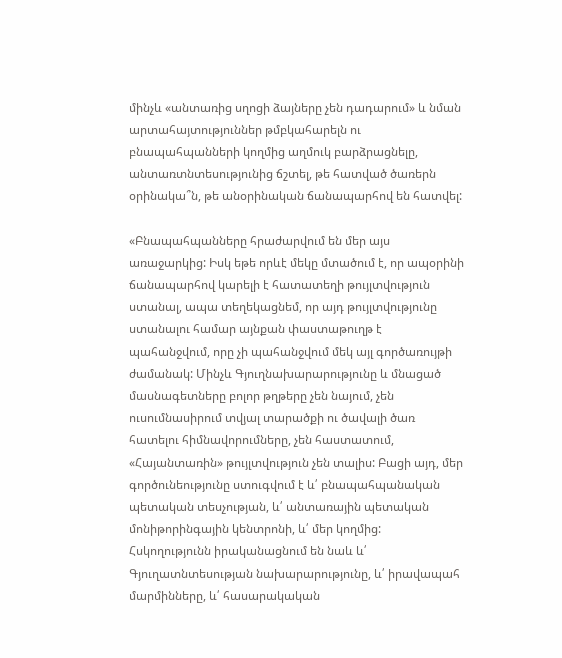մինչև «անտառից սղոցի ձայները չեն դադարում» և նման արտահայտություններ թմբկահարելն ու բնապահպանների կողմից աղմուկ բարձրացնելը, անտառտնտեսությունից ճշտել, թե հատված ծառերն օրինակա՞ն, թե անօրինական ճանապարհով են հատվել:

«Բնապահպանները հրաժարվում են մեր այս առաջարկից: Իսկ եթե որևէ մեկը մտածում է, որ ապօրինի ճանապարհով կարելի է հատատեղի թույլտվություն ստանալ, ապա տեղեկացնեմ, որ այդ թույլտվությունը ստանալու համար այնքան փաստաթուղթ է պահանջվում, որը չի պահանջվում մեկ այլ գործառույթի ժամանակ: Մինչև Գյուղնախարարությունը և մնացած մասնագետները բոլոր թղթերը չեն նայում, չեն ուսումնասիրում տվյալ տարածքի ու ծավալի ծառ հատելու հիմնավորումները, չեն հաստատում, «Հայանտառին» թույլտվություն չեն տալիս: Բացի այդ, մեր գործունեությունը ստուգվում է և՛ բնապահպանական պետական տեսչության, և՛ անտառային պետական մոնիթորինգային կենտրոնի, և՛ մեր կողմից: Հսկողությունն իրականացնում են նաև և՛ Գյուղատնտեսության նախարարությունը, և՛ իրավապահ մարմինները, և՛ հասարակական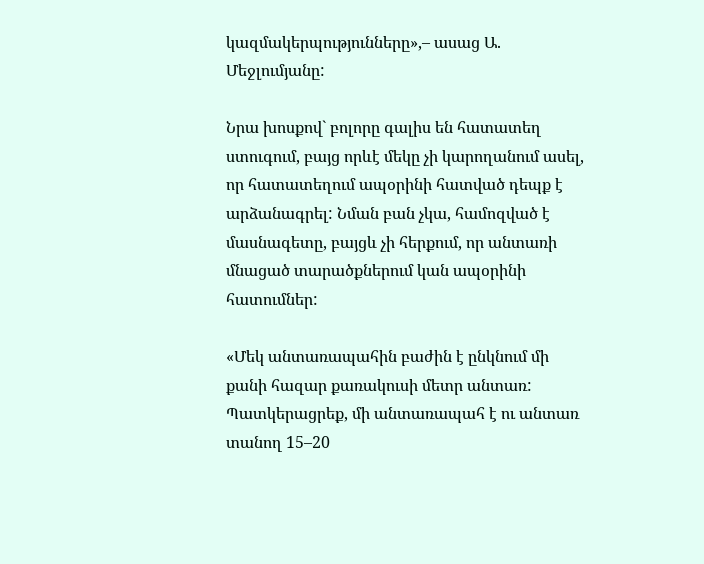կազմակերպությունները»,– ասաց Ա. Մեջլումյանը:

Նրա խոսքով` բոլորը գալիս են հատատեղ ստուգում, բայց որևէ մեկը չի կարողանում ասել, որ հատատեղում ապօրինի հատված դեպք է արձանագրել: Նման բան չկա, համոզված է մասնագետը, բայցև չի հերքում, որ անտառի մնացած տարածքներում կան ապօրինի հատումներ:

«Մեկ անտառապահին բաժին է ընկնում մի քանի հազար քառակուսի մետր անտառ: Պատկերացրեք, մի անտառապահ է ու անտառ տանող 15–20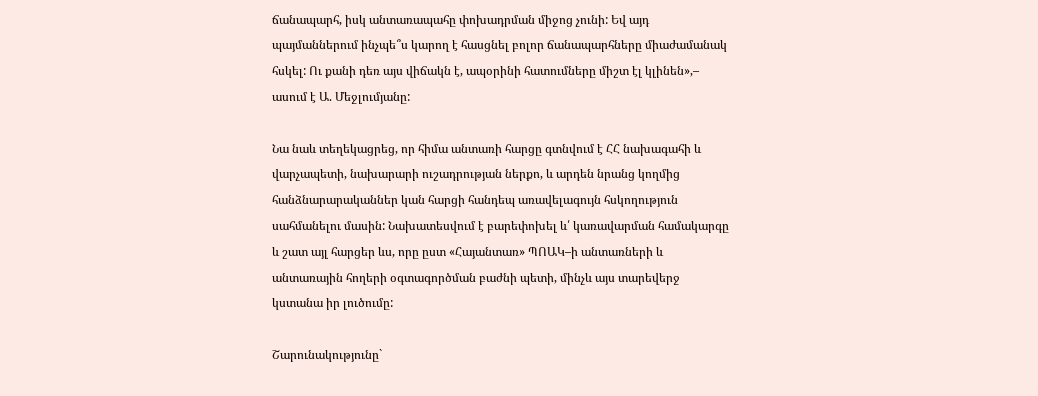ճանապարհ, իսկ անտառապահը փոխադրման միջոց չունի: Եվ այդ պայմաններում ինչպե՞ս կարող է հասցնել բոլոր ճանապարհները միաժամանակ հսկել: Ու քանի դեռ այս վիճակն է, ապօրինի հատումները միշտ էլ կլինեն»,– ասում է Ա. Մեջլումյանը:

Նա նաև տեղեկացրեց, որ հիմա անտառի հարցը գտնվում է ՀՀ նախագահի և վարչապետի, նախարարի ուշադրության ներքո, և արդեն նրանց կողմից հանձնարարականներ կան հարցի հանդեպ առավելագույն հսկողություն սահմանելու մասին: Նախատեսվում է բարեփոխել և՛ կառավարման համակարգը և շատ այլ հարցեր ևս, որը ըստ «Հայանտառ» ՊՈԱԿ–ի անտառների և անտառային հողերի օգտագործման բաժնի պետի, մինչև այս տարեվերջ կստանա իր լուծումը:

Շարունակությունը`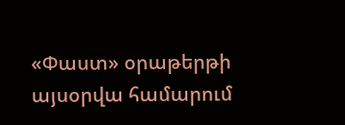«Փաստ» օրաթերթի այսօրվա համարում